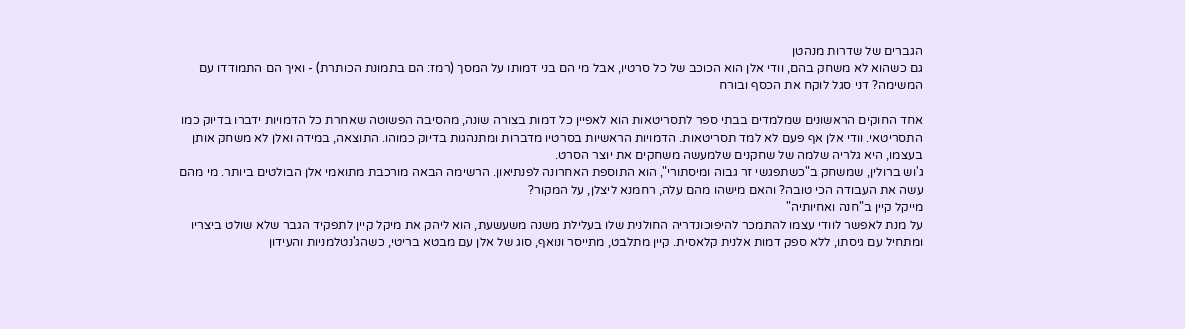הגברים של שדרות מנהטן
גם כשהוא לא משחק בהם, וודי אלן הוא הכוכב של כל סרטיו, אבל מי הם בני דמותו על המסך (רמז: הם בתמונת הכותרת) - ואיך הם התמודדו עם המשימה? דני סגל לוקח את הכסף ובורח

אחד החוקים הראשונים שמלמדים בבתי ספר לתסריטאות הוא לאפיין כל דמות בצורה שונה, מהסיבה הפשוטה שאחרת כל הדמויות ידברו בדיוק כמו התסריטאי. וודי אלן אף פעם לא למד תסריטאות. הדמויות הראשיות בסרטיו מדברות ומתנהגות בדיוק כמוהו. התוצאה, במידה ואלן לא משחק אותן בעצמו, היא גלריה שלמה של שחקנים שלמעשה משחקים את יוצר הסרט.
ג'וש ברולין, שמשחק ב"כשתפגשי זר גבוה ומיסתורי", הוא התוספת האחרונה לפנתיאון. הרשימה הבאה מורכבת מתואמי אלן הבולטים ביותר. מי מהם עשה את העבודה הכי טובה? והאם מישהו מהם עלה, רחמנא ליצלן, על המקור?
מייקל קיין ב"חנה ואחיותיה"
על מנת לאפשר לוודי עצמו להתמכר להיפוכונדריה החולנית שלו בעלילת משנה משעשעת, הוא ליהק את מיקל קיין לתפקיד הגבר שלא שולט ביצריו ומתחיל עם גיסתו, ללא ספק דמות אלנית קלאסית. קיין מתלבט, מתייסר ונואף, סוג של אלן עם מבטא בריטי, כשהג'נטלמניות והעידון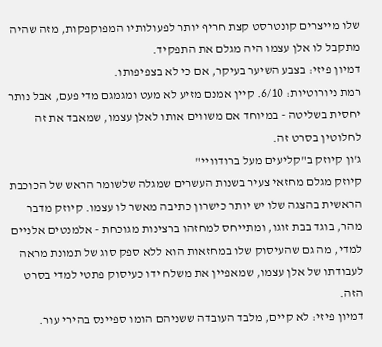שלו מייצרים קונטרסט קצת חריף יותר לפעולותיו המפוקפקות, מזה שהיה מתקבל לו אלן עצמו היה מגלם את התפקיד.
דמיון פיזי: בצבע השיער בעיקר, אם כי לא בצפיפותו.
רמת ניורוטיות: 6/10. קיין אמנם מזיע לא מעט ומגמגם מדי פעם, אבל נותר יחסית בשליטה - במיוחד אם משווים אותו לאלן עצמו, שמאבד את זה לחלוטין בסרט זה.
ג'ון קיוזק ב"קליעים מעל ברודוויי"
קיוזק מגלם מחזאי צעיר בשנות העשרים שמגלה שלשומר הראש של הכוכבת הראשית בהצגה שלו יש יותר כישרון כתיבה מאשר לו עצמו. קיוזק מדבר מהר, בוגד בבת זוגו, ומתייחס למחזהו ברצינות מגוכחת - אלמנטים אלניים למדי, מה גם שהעיסוק שלו במחזאות הוא ללא ספק סוג של תמונת מראה לעבודתו של אלן עצמו, שמאפיין את משלח ידו כעיסוק פתטי למדי בסרט הזה.
דמיון פיזי: לא קיים, מלבד העובדה ששניהם הומו ספיינס בהירי עור.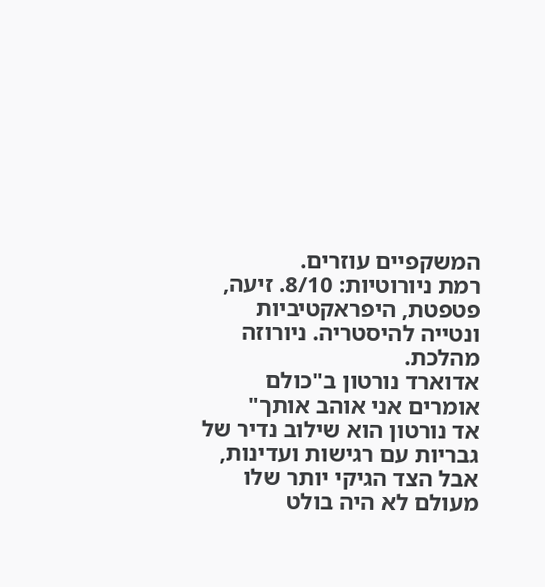המשקפיים עוזרים.
רמת ניורוטיות: 8/10. זיעה, פטפטת, היפראקטיביות ונטייה להיסטריה. ניורוזה מהלכת.
אדוארד נורטון ב"כולם אומרים אני אוהב אותך"
אד נורטון הוא שילוב נדיר של גבריות עם רגישות ועדינות, אבל הצד הגיקי יותר שלו מעולם לא היה בולט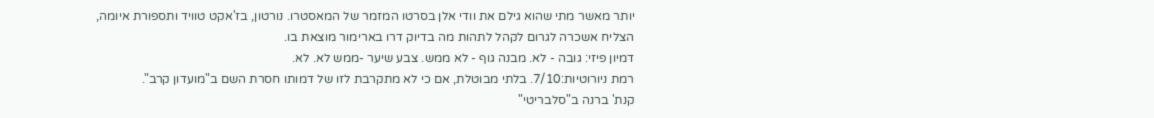יותר מאשר מתי שהוא גילם את וודי אלן בסרטו המזמר של המאסטרו. נורטון, בז'אקט טוויד ותספורת איומה, הצליח אשכרה לגרום לקהל לתהות מה בדיוק דרו בארימור מוצאת בו.
דמיון פיזי: גובה - לא. מבנה גוף - לא ממש. צבע שיער -ממש לא. לא.
רמת ניורוטיות:7/10. בלתי מבוטלת, אם כי לא מתקרבת לזו של דמותו חסרת השם ב"מועדון קרב".
קנת' ברנה ב"סלבריטי"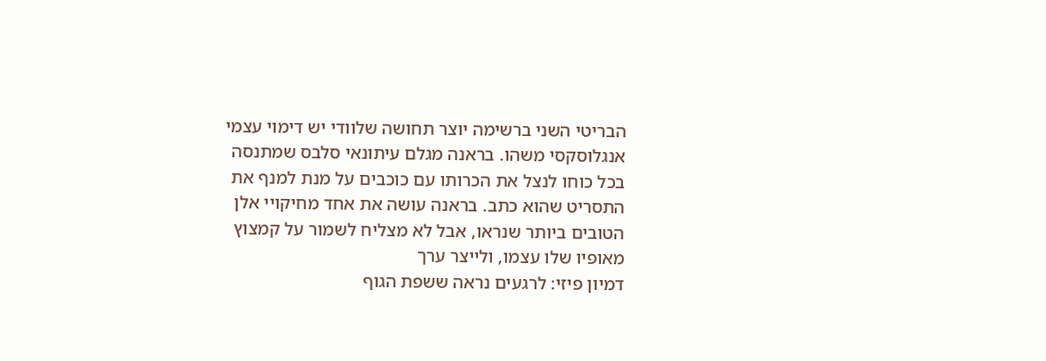הבריטי השני ברשימה יוצר תחושה שלוודי יש דימוי עצמי אנגלוסקסי משהו. בראנה מגלם עיתונאי סלבס שמתנסה בכל כוחו לנצל את הכרותו עם כוכבים על מנת למנף את התסריט שהוא כתב. בראנה עושה את אחד מחיקויי אלן הטובים ביותר שנראו, אבל לא מצליח לשמור על קמצוץ מאופיו שלו עצמו, ולייצר ערך
דמיון פיזי: לרגעים נראה ששפת הגוף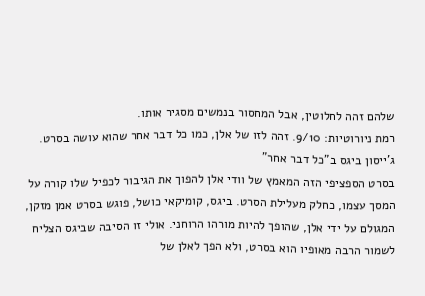שלהם זהה לחלוטין, אבל המחסור בנמשים מסגיר אותו.
רמת ניורוטיות: 9/10. זהה לזו של אלן, כמו כל דבר אחר שהוא עושה בסרט.
ג'ייסון ביגס ב"כל דבר אחר"
בסרט הספציפי הזה המאמץ של וודי אלן להפוך את הגיבור לכפיל שלו קורה על המסך עצמו, כחלק מעלילת הסרט. ביגס, קומיקאי כושל, פוגש בסרט אמן מזקן, המגולם על ידי אלן, שהופך להיות מורהו הרוחני. אולי זו הסיבה שביגס הצליח לשמור הרבה מאופיו הוא בסרט, ולא הפך לאלן של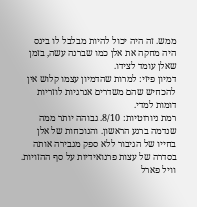ממש. זה היה יכול להיות מבלבל לו ביגס היה מחקה את אלן כמו שברנה עשה, בזמן שאלן עומד לצידו.
דמיון פיזי: למרות שהדמיון עצמו קלוש אין להכחיש שהם משדרים אנרגיות לוזריות דומות למדי.
רמת ניורוטיות: 8/10. גבוהה יותר ממה שנדמה ברגע הראשון. והנוכחות של אלן בחייו של הגיבור ללא ספק מגבירה אותה בסדרה של עצות פרנואידיות על סף ההזויות.
וויל פארל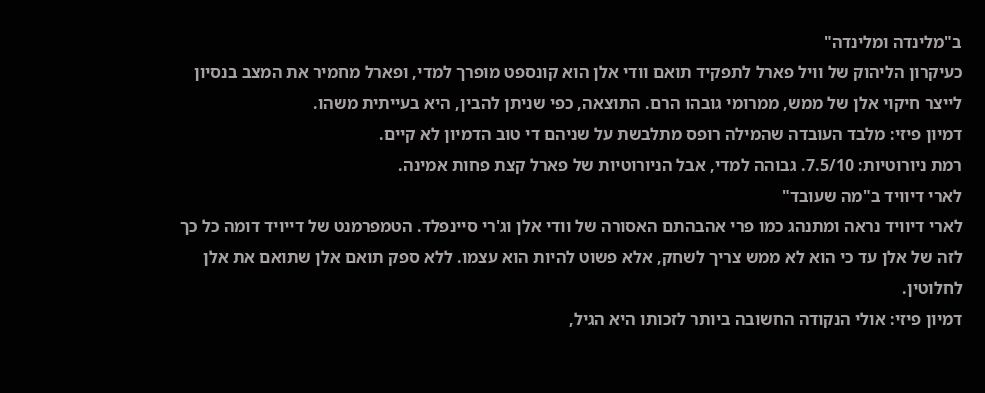ב"מלינדה ומלינדה"
כעיקרון הליהוק של וויל פארל לתפקיד תואם וודי אלן הוא קונספט מופרך למדי, ופארל מחמיר את המצב בנסיון לייצר חיקוי אלן של ממש, ממרומי גובהו הרם. התוצאה, כפי שניתן להבין, היא בעייתית משהו.
דמיון פיזי: מלבד העובדה שהמילה רופס מתלבשת על שניהם די טוב הדמיון לא קיים.
רמת ניורוטיות: 7.5/10. גבוהה למדי, אבל הניורוטיות של פארל קצת פחות אמינה.
לארי דיוויד ב"מה שעובד"
לארי דיוויד נראה ומתנהג כמו פרי אהבהתם האסורה של וודי אלן וג'רי סיינפלד. הטמפרמנט של דייויד דומה כל כך לזה של אלן עד כי הוא לא ממש צריך לשחק, אלא פשוט להיות הוא עצמו. ללא ספק תואם אלן שתואם את אלן לחלוטין.
דמיון פיזי: אולי הנקודה החשובה ביותר לזכותו היא הגיל,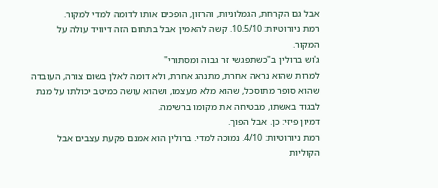אבל גם הקרחת, הגמלוניות, והרזון, הופכים אותו לדומה למדי למקור.
רמת ניורוטיות: 10.5/10. קשה להאמין אבל בתחום הזה דיוויד עולה על המקור.
ג'וש ברולין ב"כשתפגשי זר גבוה ומסתורי"
למרות שהוא נראה אחרת, מתנהג אחרת, ולא דומה לאלן בשום צורה, העובדה שהוא סופר מתוסכל, שהוא מלא מעצמו, ושהוא עושה כמיטב יכולתו על מנת לבגוד באשתו, מבטיחה את מקומו ברשימה.
דמיון פיזי: כן. אבל הפוך.
רמת ניורוטיות: 4/10. נמוכה למדי. ברולין הוא אמנם פקעת עצבים אבל הקוליות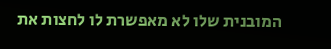המובנית שלו לא מאפשרת לו לחצות את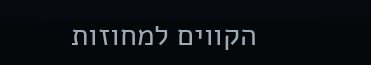הקווים למחוזות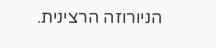הניורוזה הרצינית.